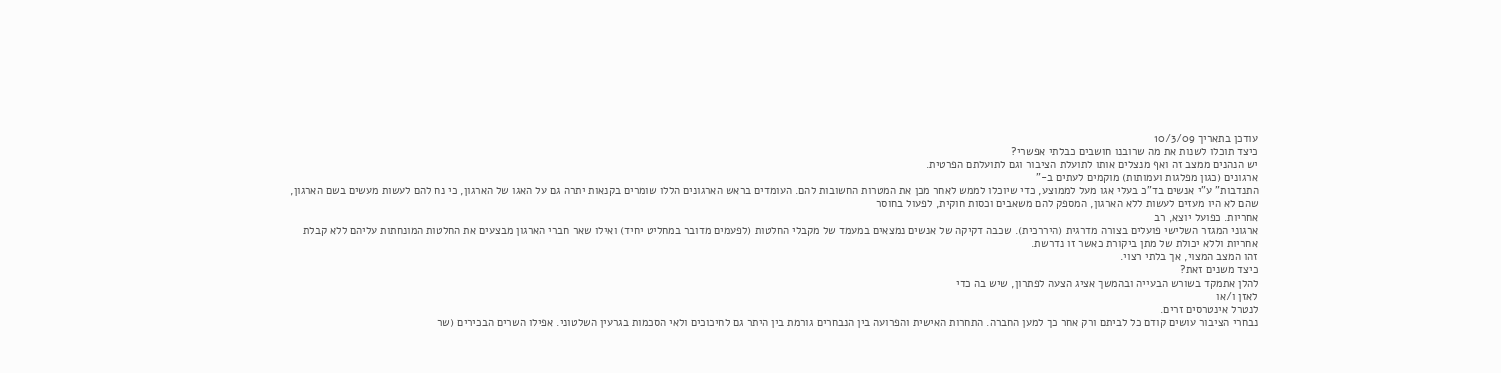עודכן בתאריך 10/3/09
כיצד תוכלו לשנות את מה שרובנו חושבים כבלתי אפשרי?
יש הנהנים ממצב זה ואף מנצלים אותו לתועלת הציבור וגם לתועלתם הפרטית.
ארגונים (כגון מפלגות ועמותות) מוקמים לעתים ב-"
התנדבות" ע"י אנשים בד"כ בעלי אגו מעל לממוצע, כדי שיוכלו לממש לאחר מכן את המטרות החשובות להם. העומדים בראש הארגונים הללו שומרים בקנאות יתרה גם על האגו של הארגון, כי נח להם לעשות מעשים בשם הארגון, שהם לא היו מעזים לעשות ללא הארגון, המספק להם משאבים וכסות חוקית, לפעול בחוסר
אחריות. כפועל יוצא, רב
ארגוני המגזר השלישי פועלים בצורה מדרגית (היררכית). שכבה דקיקה של אנשים נמצאים במעמד של מקבלי החלטות (לפעמים מדובר במחליט יחיד) ואילו שאר חברי הארגון מבצעים את החלטות המונחתות עליהם ללא קבלת
אחריות וללא יכולת של מתן ביקורת כאשר זו נדרשת.
זהו המצב המצוי, אך בלתי רצוי.
כיצד משנים זאת?
להלן אתמקד בשורש הבעייה ובהמשך אציג הצעה לפתרון, שיש בה כדי
לאזן ו/או
לנטרל אינטרסים זרים.
נבחרי הציבור עושים קודם כל לביתם ורק אחר כך למען החברה. התחרות האישית והפרועה בין הנבחרים גורמת בין היתר גם לחיכוכים ולאי הסכמות בגרעין השלטוני. אפילו השרים הבכירים (שר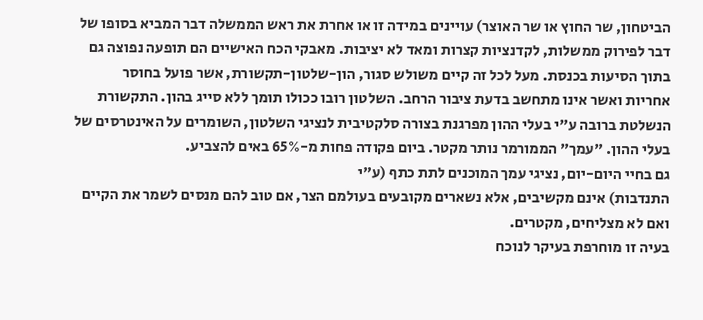הביטחון, שר החוץ או שר האוצר) עויינים במידה זו או אחרת את ראש הממשלה דבר המביא בסופו של דבר לפירוק ממשלות, לקדנציות קצרות ומאד לא יציבות. מאבקי הכח האישיים הם תופעה נפוצה גם בתוך הסיעות בכנסת. מעל לכל זה קיים משולש סגור, הון-שלטון-תקשורת, אשר פועל בחוסר
אחריות ואשר אינו מתחשב בדעת ציבור הרחב. השלטון רובו ככולו תומך ללא סייג בהון. התקשורת הנשלטת ברובה ע"י בעלי ההון מפרגנת בצורה סלקטיבית לנציגי השלטון, השומרים על האינטרסים של בעלי ההון. "עמך" הממורמר נותר מקטר. ביום פקודה פחות מ-65% באים להצביע.
גם בחיי היום-יום, נציגי עמך המוכנים לתת כתף (ע"י
התנדבות) אינם מקשיבים, אלא נשארים מקובעים בעולמם הצר, אם טוב להם מנסים לשמר את הקיים ואם לא מצליחים, מקטרים.
בעיה זו מוחרפת בעיקר לנוכח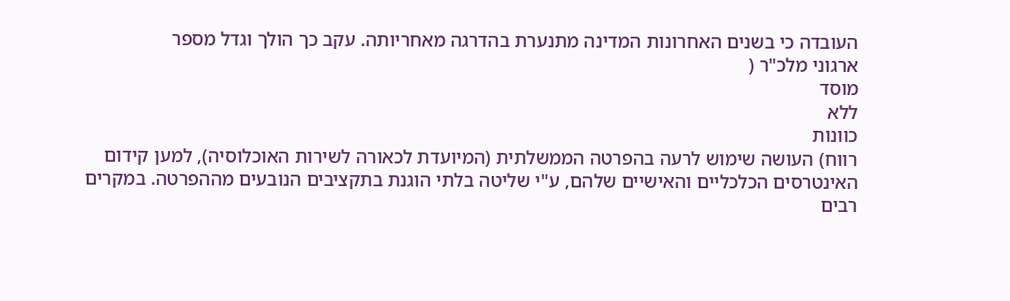העובדה כי בשנים האחרונות המדינה מתנערת בהדרגה מאחריותה. עקב כך הולך וגדל מספר
ארגוני מלכ"ר (
מוסד
ללא
כוונות
רווח) העושה שימוש לרעה בהפרטה הממשלתית (המיועדת לכאורה לשירות האוכלוסיה), למען קידום האינטרסים הכלכליים והאישיים שלהם, ע"י שליטה בלתי הוגנת בתקציבים הנובעים מההפרטה. במקרים רבים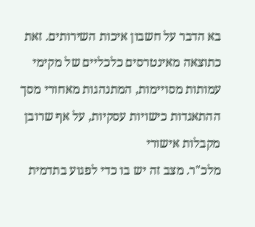בא הדבר על חשבון איכות השירותים. זאת כתוצאה מאינטרסים כלכליים של מקימי עמותות מסויימות, המתנהגות מאחורי מסך ההתאגדות כישויות עסקיות, על אף שרובן מקבלות אישורי
מלכ"ר. מצב זה יש בו כדי לפגוע בתדמית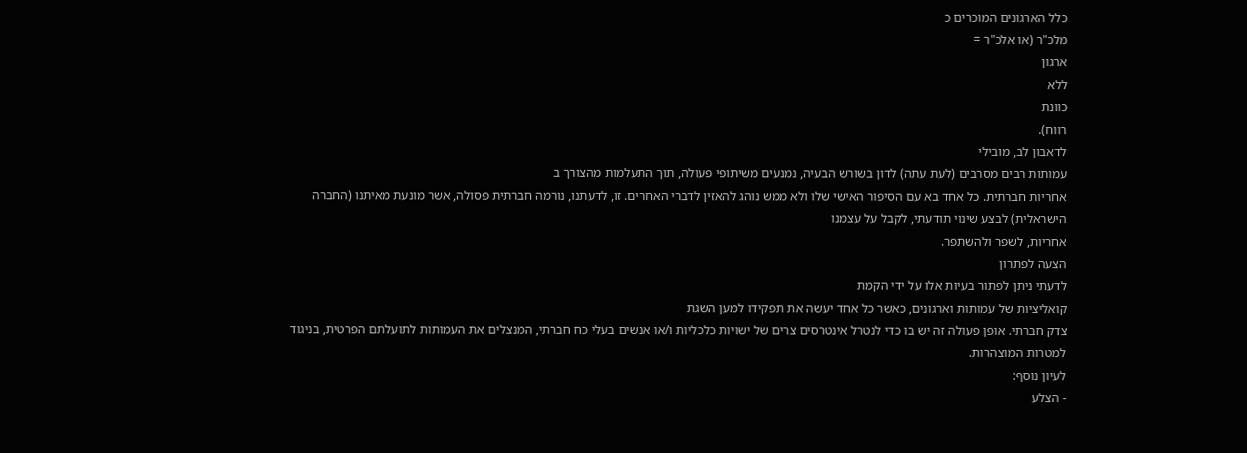כלל הארגונים המוכרים כ
מלכ"ר (או אלכ"ר =
ארגון
ללא
כוונת
רווח).
לדאבון לב, מובילי
עמותות רבים מסרבים (לעת עתה) לדון בשורש הבעיה, נמנעים משיתופי פעולה, תוך התעלמות מהצורך ב
אחריות חברתית. כל אחד בא עם הסיפור האישי שלו ולא ממש נוהג להאזין לדברי האחרים. זו, לדעתנו, נורמה חברתית פסולה, אשר מונעת מאיתנו (החברה הישראלית) לבצע שינוי תודעתי, לקבל על עצמנו
אחריות, לשפר ולהשתפר.
הצעה לפתרון
לדעתי ניתן לפתור בעיות אלו על ידי הקמת
קואליציות של עמותות וארגונים, כאשר כל אחד יעשה את תפקידו למען השגת
צדק חברתי. אופן פעולה זה יש בו כדי לנטרל אינטרסים צרים של ישויות כלכליות ו/או אנשים בעלי כח חברתי, המנצלים את העמותות לתועלתם הפרטית, בניגוד למטרות המוצהרות.
לעיון נוסף:
- הצלע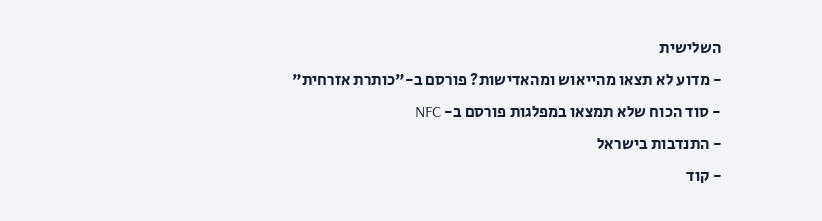השלישית
- מדוע לא תצאו מהייאוש ומהאדישות? פורסם ב-"כותרת אזרחית"
- סוד הכוח שלא תמצאו במפלגות פורסם ב- NFC
- התנדבות בישראל
- קוד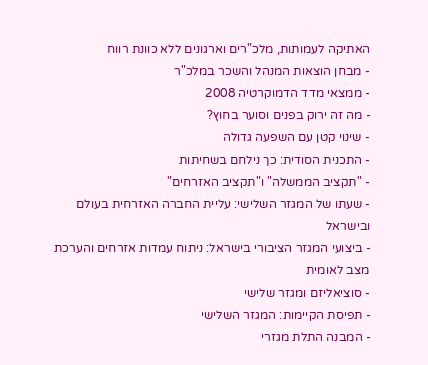האתיקה לעמותות, מלכ"רים וארגונים ללא כוונת רווח
- מבחן הוצאות המנהל והשכר במלכ"ר
- ממצאי מדד הדמוקרטיה 2008
- מה זה ירוק בפנים וסוער בחוץ?
- שינוי קטן עם השפעה גדולה
- התכנית הסודית: כך נילחם בשחיתות
- "תקציב הממשלה" ו"תקציב האזרחים"
- שעתו של המגזר השלישי: עליית החברה האזרחית בעולם ובישראל
- ביצועי המגזר הציבורי בישראל: ניתוח עמדות אזרחים והערכת מצב לאומית
- סוציאליזם ומגזר שלישי
- תפיסת הקיימות: המגזר השלישי
- המבנה התלת מגזרי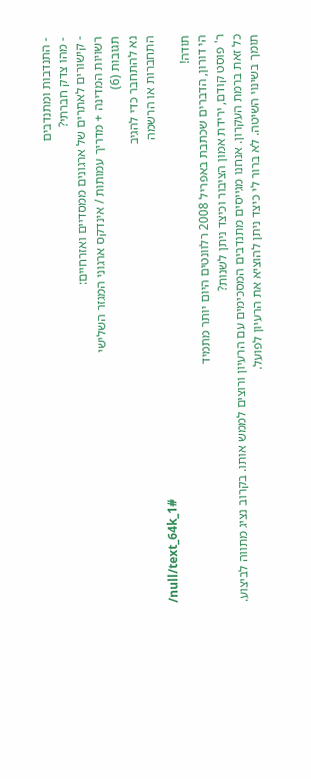- התנדבות ומתנדבים
- מהו צדק חברתי?
- קישורים לאתרים של ארגונים ממסדיים ואזרחיים:
רשויות המדינה + מדריך עמותות / אינדקס ארגוני המגזר השלישי
תגובות (6)
נא להתחבר כדי להגיב
התחברות או הרשמה
/null/text_64k_1#
תודה!
הי דורון, הדברים שכתבת באפריל 2008 רלוונטים היום יותר מתמיד
ר' פוסט קודם, ירידת אמון הציבור וכיצד ניתן לשנות?
כל זאת ברמת העקרון. אנחנו מגייסים מתנדבים המסכימים עם הרעיון ורוצים לממש אותו. בקרוב נציג מתווה לביצוע.
תומך בשינוי השיטה. לא ברור לי כיצד ניתן להוציא את הרעיון לפועל.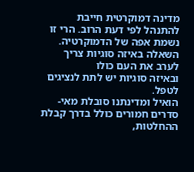מדינה דמוקרטית חייבת להתנהל לפי דעת הרוב. הרי זו נשמת אפה של הדמוקרטיה.
השאלה באיזה סוגיות צריך לערב את העם כולו
ובאיזה סוגיות יש לתת לנציגים לטפל.
הואיל ומדינתנו סובלת מאי-סדרים חמורים כולל בדרך קבלת ההחלטות,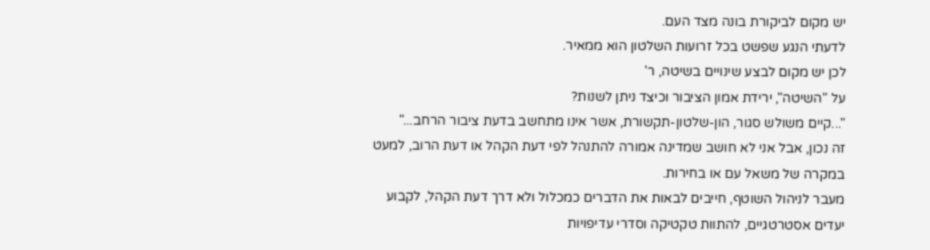יש מקום לביקורת בונה מצד העם.
לדעתי הנגע שפשט בכל זרועות השלטון הוא ממאיר.
לכן יש מקום לבצע שינויים בשיטה, ר'
על "השיטה", ירידת אמון הציבור וכיצד ניתן לשנות?
"...קיים משולש סגור, הון-שלטון-תקשורת, אשר אינו מתחשב בדעת ציבור הרחב..."
זה נכון, אבל אני לא חושב שמדינה אמורה להתנהל לפי דעת הקהל או דעת הרוב, למעט במקרה של משאל עם או בחירות.
מעבר לניהול השוטף, חייבים לבאות את הדברים כמכלול ולא דרך דעת הקהל, לקבוע יעדים אסטרטגיים, להתוות טקטיקה וסדרי עדיפויות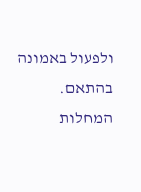ולפעול באמונה בהתאם.
המחלות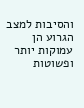והסיבות למצב הגרוע הן עמוקות יותר ופשוטות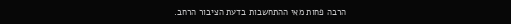הרבה פחות מאי ההתחשבות בדעת הציבור הרחב.